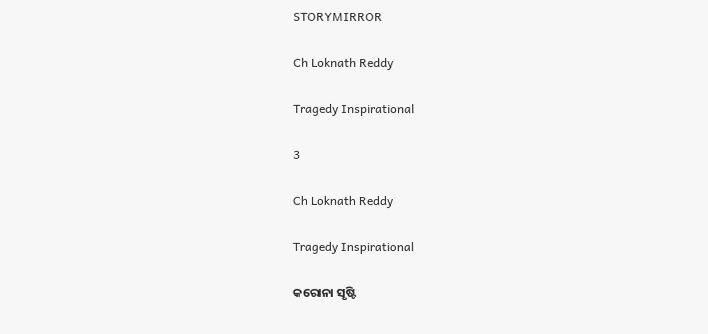STORYMIRROR

Ch Loknath Reddy

Tragedy Inspirational

3

Ch Loknath Reddy

Tragedy Inspirational

କରୋନା ସୃଷ୍ଟି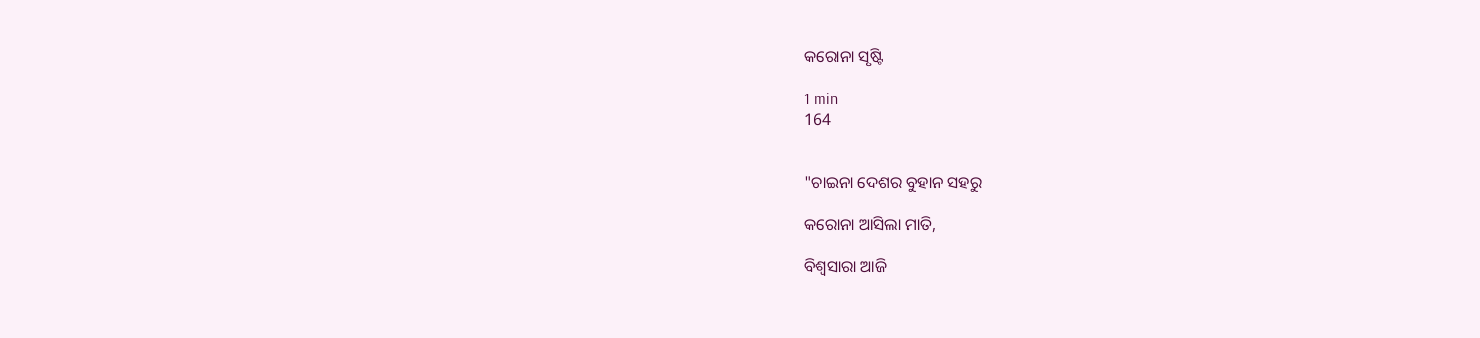କରୋନା ସୃଷ୍ଟି

1 min
164


"ଚାଇନା ଦେଶର ବୁହାନ ସହରୁ

କରୋନା ଆସିଲା ମାତି,

ବିଶ୍ୱସାରା ଆଜି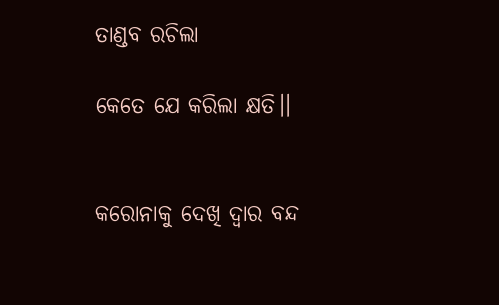ତାଣ୍ଡବ ରଚିଲା

କେତେ ଯେ କରିଲା କ୍ଷତି।।


କରୋନାକୁ ଦେଖି ଦ୍ୱାର ବନ୍ଦ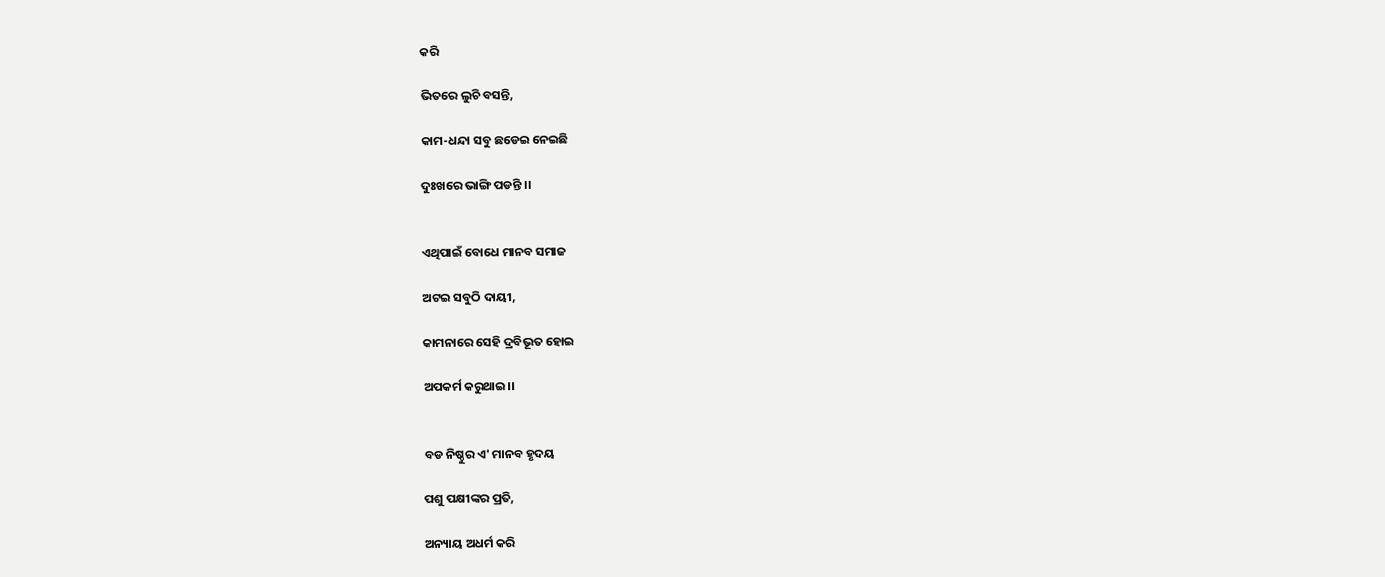କରି

ଭିତରେ ଲୁଚି ବସନ୍ତି,

କାମ-ଧନ୍ଦା ସବୁ ଛଡେଇ ନେଇଛି

ଦୁଃଖରେ ଭାଙ୍ଗି ପଡନ୍ତି ।।


ଏଥିପାଇଁ ବୋଧେ ମାନବ ସମାଜ

ଅଟଇ ସବୁଠି ଦାୟୀ,

କାମନାରେ ସେହି ଦ୍ରବିଭୂତ ହୋଇ

ଅପକର୍ମ କରୁଥାଇ।।


ବଡ ନିଷ୍ଠୁର ଏ' ମାନବ ହୃଦୟ

ପଶୁ ପକ୍ଷୀଙ୍କର ପ୍ରତି,

ଅନ୍ୟାୟ ଅଧର୍ମ କରି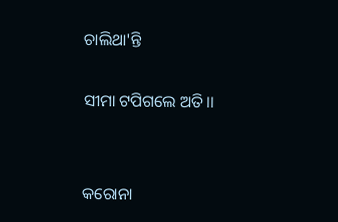ଚାଲିଥା'ନ୍ତି

ସୀମା ଟପିଗଲେ ଅତି।।


କରୋନା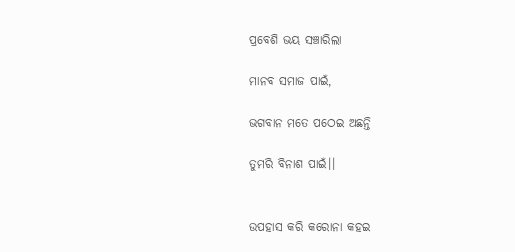ପ୍ରବେଶି ଭୟ ସଞ୍ଚାରିଲା

ମାନବ ସମାଜ ପାଇଁ,

ଭଗବାନ ମତେ ପଠେଇ ଅଛନ୍ତି

ତୁମରି ବିନାଶ ପାଇଁ।।


ଉପହାସ କରି କରୋନା କହଇ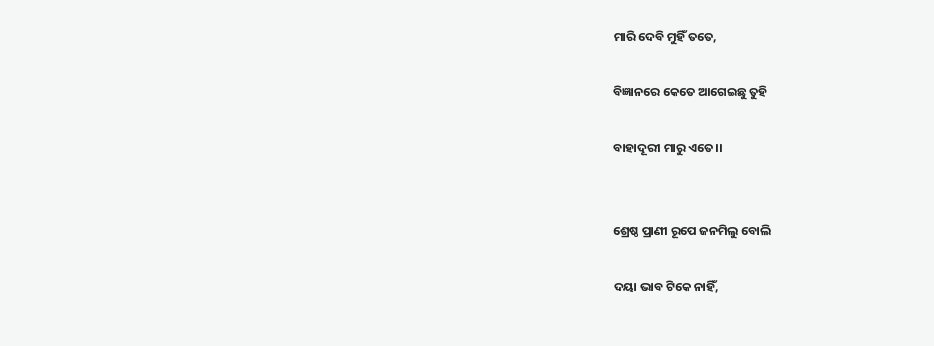ମାରି ଦେବି ମୁହିଁ ତତେ,

ବିଜ୍ଞାନରେ କେତେ ଆଗେଇଛୁ ତୁହି

ବାହାଦୂରୀ ମାରୁ ଏତେ।।


ଶ୍ରେଷ୍ଠ ପ୍ରାଣୀ ରୂପେ ଜନମିଲୁ ବୋଲି

ଦୟା ଭାବ ଟିକେ ନାହିଁ,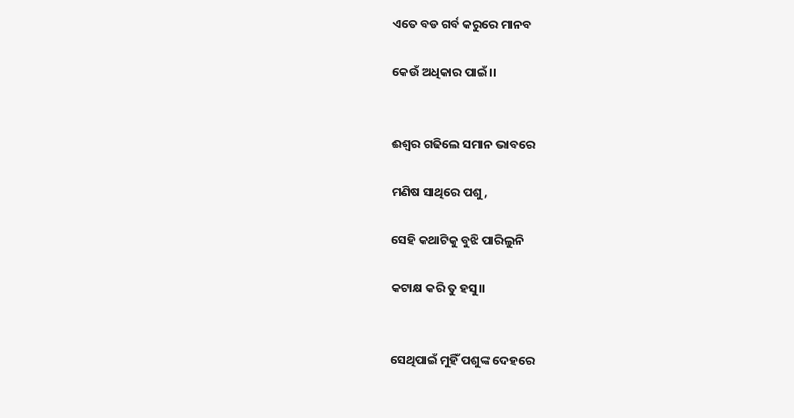ଏତେ ବଡ ଗର୍ବ କରୁରେ ମାନବ

କେଉଁ ଅଧିକାର ପାଇଁ।।


ଈଶ୍ୱର ଗଢିଲେ ସମାନ ଭାବରେ

ମଣିଷ ସାଥିରେ ପଶୁ,

ସେହି କଥାଟିକୁ ବୁଝି ପାରିଲୁନି

କଟାକ୍ଷ କରି ତୁ ହସୁ।।


ସେଥିପାଇଁ ମୁହିଁ ପଶୁଙ୍କ ଦେହରେ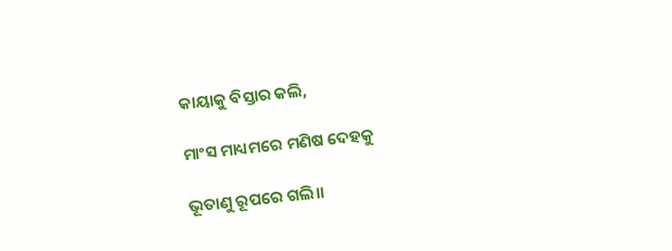କାୟାକୁ ବିସ୍ତାର କଲି,

ମାଂସ ମାଧ୍ୟମରେ ମଣିଷ ଦେହକୁ

ଭୂତାଣୁ ରୂପରେ ଗଲି।।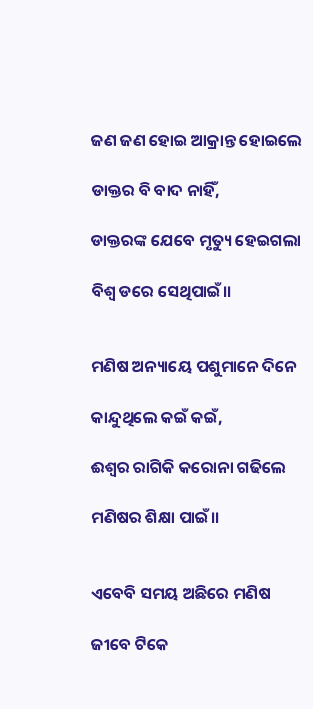ଜଣ ଜଣ ହୋଇ ଆକ୍ରାନ୍ତ ହୋଇଲେ

ଡାକ୍ତର ବି ବାଦ ନାହିଁ,

ଡାକ୍ତରଙ୍କ ଯେବେ ମୃତ୍ୟୁ ହେଇଗଲା

ବିଶ୍ୱ ଡରେ ସେଥିପାଇଁ।।


ମଣିଷ ଅନ୍ୟାୟେ ପଶୁମାନେ ଦିନେ

କାନ୍ଦୁଥିଲେ କଇଁ କଇଁ,

ଈଶ୍ୱର ରାଗିକି କରୋନା ଗଢିଲେ

ମଣିଷର ଶିକ୍ଷା ପାଇଁ।।


ଏବେବି ସମୟ ଅଛିରେ ମଣିଷ

ଜୀବେ ଟିକେ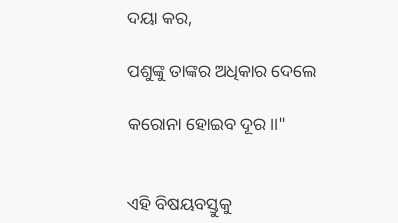ଦୟା କର,

ପଶୁଙ୍କୁ ତାଙ୍କର ଅଧିକାର ଦେଲେ

କରୋନା ହୋଇବ ଦୂର।।"


ଏହି ବିଷୟବସ୍ତୁକୁ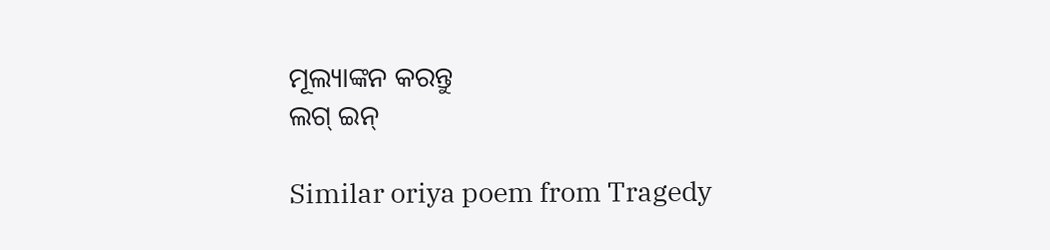ମୂଲ୍ୟାଙ୍କନ କରନ୍ତୁ
ଲଗ୍ ଇନ୍

Similar oriya poem from Tragedy